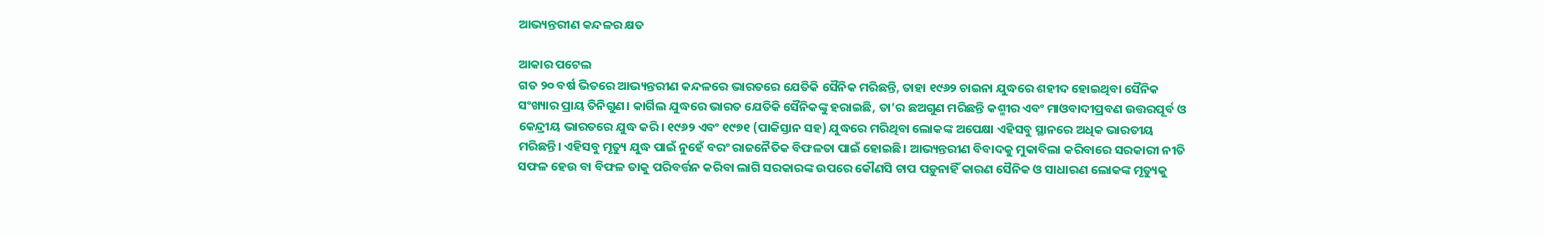ଆଭ୍ୟନ୍ତରୀଣ କନ୍ଦଳର କ୍ଷତ

ଆକାର ପଟେଲ
ଗତ ୨୦ ବର୍ଷ ଭିତରେ ଆଭ୍ୟନ୍ତରୀଣ କନ୍ଦଳରେ ଭାରତରେ ଯେତିକି ସୈନିକ ମରିଛନ୍ତି, ତାହା ୧୯୬୨ ଚାଇନା ଯୁଦ୍ଧରେ ଶହୀଦ ହୋଇଥିବା ସୈନିକ ସଂଖ୍ୟାର ପ୍ରାୟ ତିନିଗୁଣ। କାର୍ଗିଲ ଯୁଦ୍ଧରେ ଭାରତ ଯେତିକି ସୈନିକଙ୍କୁ ହରାଇଛି, ତା’ର ଛଅଗୁଣ ମରିଛନ୍ତି କଶ୍ମୀର ଏବଂ ମାଓବାଦୀପ୍ରବଣ ଉତ୍ତରପୂର୍ବ ଓ କେନ୍ଦ୍ରୀୟ ଭାରତରେ ଯୁଦ୍ଧ କରି। ୧୯୬୨ ଏବଂ ୧୯୭୧ (ପାକିସ୍ତାନ ସହ) ଯୁଦ୍ଧରେ ମରିଥିବା ଲୋକଙ୍କ ଅପେକ୍ଷା ଏହିସବୁ ସ୍ଥାନରେ ଅଧିକ ଭାରତୀୟ ମରିଛନ୍ତି। ଏହିସବୁ ମୃତ୍ୟୁ ଯୁଦ୍ଧ ପାଇଁ ନୁହେଁ ବରଂ ରାଜନୈତିକ ବିଫଳତା ପାଇଁ ହୋଇଛି। ଆଭ୍ୟନ୍ତରୀଣ ବିବାଦକୁ ମୁକାବିଲା କରିବାରେ ସରକାରୀ ନୀତି ସଫଳ ହେଉ ବା ବିଫଳ ତାକୁ ପରିବର୍ତ୍ତନ କରିବା ଲାଗି ସରକାରଙ୍କ ଉପରେ କୌଣସି ଚାପ ପଡ଼ୁନାହିଁ କାରଣ ସୈନିକ ଓ ସାଧାରଣ ଲୋକଙ୍କ ମୃତ୍ୟୁକୁ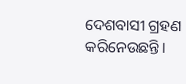ଦେଶବାସୀ ଗ୍ରହଣ କରିନେଉଛନ୍ତି।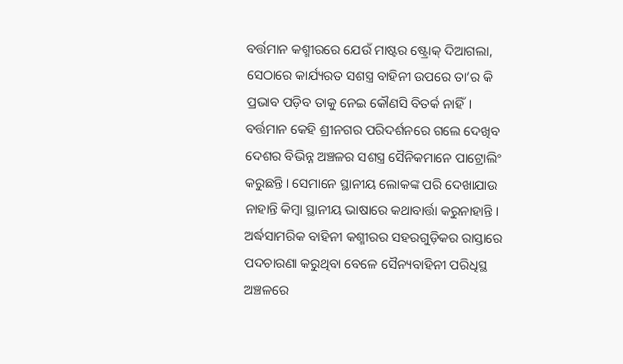ବର୍ତ୍ତମାନ କଶ୍ମୀରରେ ଯେଉଁ ମାଷ୍ଟର ଷ୍ଟ୍ରୋକ୍‌ ଦିଆଗଲା, ସେଠାରେ କାର୍ଯ୍ୟରତ ସଶସ୍ତ୍ର ବାହିନୀ ଉପରେ ତା’ର କି ପ୍ରଭାବ ପଡ଼ିବ ତାକୁ ନେଇ କୌଣସି ବିତର୍କ ନାହିଁ। ବର୍ତ୍ତମାନ କେହି ଶ୍ରୀନଗର ପରିଦର୍ଶନରେ ଗଲେ ଦେଖିବ ଦେଶର ବିଭିନ୍ନ ଅଞ୍ଚଳର ସଶସ୍ତ୍ର ସୈନିକମାନେ ପାଟ୍ରୋଲିଂ କରୁଛନ୍ତି। ସେମାନେ ସ୍ଥାନୀୟ ଲୋକଙ୍କ ପରି ଦେଖାଯାଉ ନାହାନ୍ତି କିମ୍ବା ସ୍ଥାନୀୟ ଭାଷାରେ କଥାବାର୍ତ୍ତା କରୁନାହାନ୍ତି। ଅର୍ଦ୍ଧସାମରିକ ବାହିନୀ କଶ୍ମୀରର ସହରଗୁଡ଼ିକର ରାସ୍ତାରେ ପଦଚାରଣା କରୁଥିବା ବେଳେ ସୈନ୍ୟବାହିନୀ ପରିଧିସ୍ଥ ଅଞ୍ଚଳରେ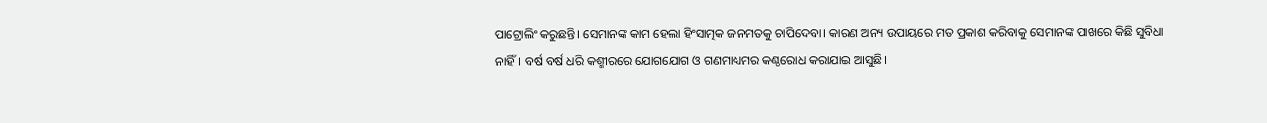ପାଟ୍ରୋଲିଂ କରୁଛନ୍ତି। ସେମାନଙ୍କ କାମ ହେଲା ହିଂସାତ୍ମକ ଜନମତକୁ ଚାପିଦେବା। କାରଣ ଅନ୍ୟ ଉପାୟରେ ମତ ପ୍ରକାଶ କରିବାକୁ ସେମାନଙ୍କ ପାଖରେ କିଛି ସୁବିଧା ନାହିଁ। ବର୍ଷ ବର୍ଷ ଧରି କଶ୍ମୀରରେ ଯୋଗଯୋଗ ଓ ଗଣମାଧ୍ୟମର କଣ୍ଠରୋଧ କରାଯାଇ ଆସୁଛି।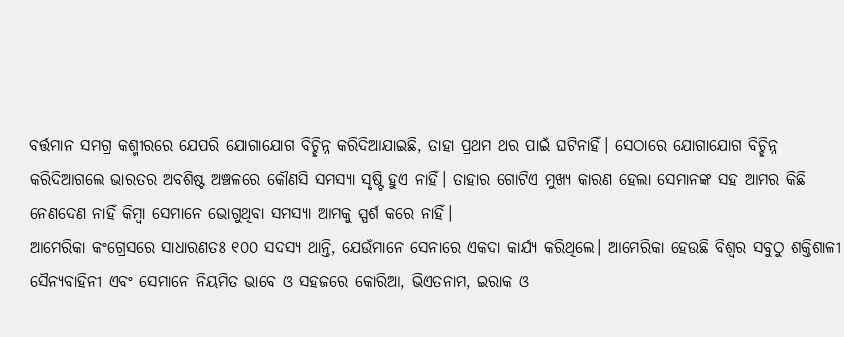ବର୍ତ୍ତମାନ ସମଗ୍ର କଶ୍ମୀରରେ ଯେପରି ଯୋଗାଯୋଗ ବିଚ୍ଛିନ୍ନ କରିଦିଆଯାଇଛି, ତାହା ପ୍ରଥମ ଥର ପାଇଁ ଘଟିନାହିଁ। ସେଠାରେ ଯୋଗାଯୋଗ ବିଚ୍ଛିନ୍ନ କରିଦିଆଗଲେ ଭାରତର ଅବଶିଷ୍ଟ ଅଞ୍ଚଳରେ କୌଣସି ସମସ୍ୟା ସୃଷ୍ଟି ହୁଏ ନାହିଁ। ତାହାର ଗୋଟିଏ ମୁଖ୍ୟ କାରଣ ହେଲା ସେମାନଙ୍କ ସହ ଆମର କିଛି ନେଣଦେଣ ନାହିଁ କିମ୍ବା ସେମାନେ ଭୋଗୁଥିବା ସମସ୍ୟା ଆମକୁ ସ୍ପର୍ଶ କରେ ନାହିଁ।
ଆମେରିକା କଂଗ୍ରେସରେ ସାଧାରଣତଃ ୧୦୦ ସଦସ୍ୟ ଥାନ୍ତି, ଯେଉଁମାନେ ସେନାରେ ଏକଦା କାର୍ଯ୍ୟ କରିଥିଲେ। ଆମେରିକା ହେଉଛି ବିଶ୍ୱର ସବୁଠୁ ଶକ୍ତିଶାଳୀ ସୈନ୍ୟବାହିନୀ ଏବଂ ସେମାନେ ନିୟମିତ ଭାବେ ଓ ସହଜରେ କୋରିଆ, ଭିଏତନାମ, ଇରାକ ଓ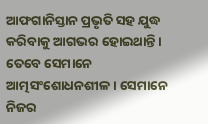ଆଫଗାନିସ୍ତାନ ପ୍ରଭୃତି ସହ ଯୁଦ୍ଧ କରିବାକୁ ଆଗଭର ହୋଇଥାନ୍ତି। ତେବେ ସେମାନେ ଆତ୍ମସଂଶୋଧନଶୀଳ। ସେମାନେ ନିଜର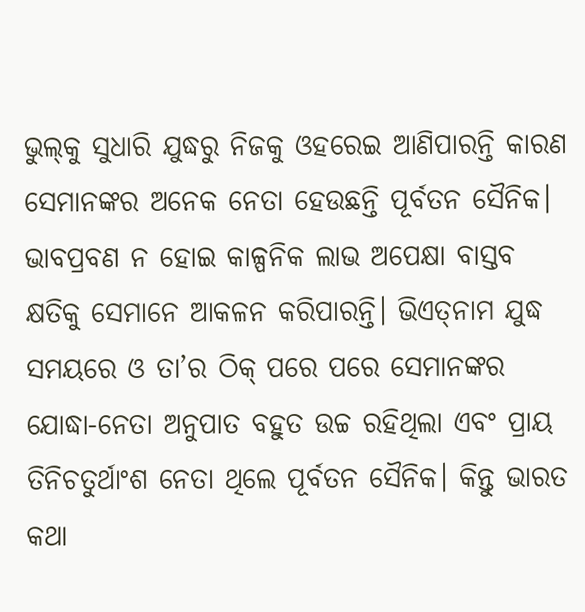ଭୁଲ୍‌କୁ ସୁଧାରି ଯୁଦ୍ଧରୁ ନିଜକୁ ଓହରେଇ ଆଣିପାରନ୍ତି କାରଣ ସେମାନଙ୍କର ଅନେକ ନେତା ହେଉଛନ୍ତି ପୂର୍ବତନ ସୈନିକ। ଭାବପ୍ରବଣ ନ ହୋଇ କାଳ୍ପନିକ ଲାଭ ଅପେକ୍ଷା ବାସ୍ତବ କ୍ଷତିକୁ ସେମାନେ ଆକଳନ କରିପାରନ୍ତି। ଭିଏତ୍‌ନାମ ଯୁଦ୍ଧ ସମୟରେ ଓ ତା’ର ଠିକ୍‌ ପରେ ପରେ ସେମାନଙ୍କର ଯୋଦ୍ଧା-ନେତା ଅନୁପାତ ବହୁତ ଉଚ୍ଚ ରହିଥିଲା ଏବଂ ପ୍ରାୟ ତିନିଚତୁର୍ଥାଂଶ ନେତା ଥିଲେ ପୂର୍ବତନ ସୈନିକ। କିନ୍ତୁ ଭାରତ କଥା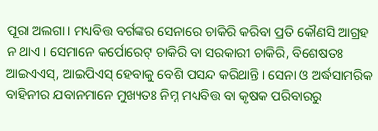ପୂରା ଅଲଗା। ମଧ୍ୟବିତ୍ତ ବର୍ଗଙ୍କର ସେନାରେ ଚାକିରି କରିବା ପ୍ରତି କୌଣସି ଆଗ୍ରହ ନ ଥାଏ। ସେମାନେ କର୍ପୋରେଟ୍‌ ଚାକିରି ବା ସରକାରୀ ଚାକିରି, ବିଶେଷତଃ ଆଇଏଏସ୍‌, ଆଇପିଏସ୍‌ ହେବାକୁ ବେଶି ପସନ୍ଦ କରିଥାନ୍ତି। ସେନା ଓ ଅର୍ଦ୍ଧସାମରିକ ବାହିନୀର ଯବାନମାନେ ମୁଖ୍ୟତଃ ନିମ୍ନ ମଧ୍ୟବିତ୍ତ ବା କୃଷକ ପରିବାରରୁ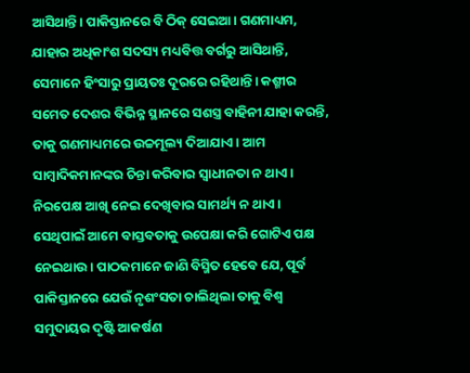ଆସିଥାନ୍ତି। ପାକିସ୍ତାନରେ ବି ଠିକ୍‌ ସେଇଆ। ଗଣମାଧ୍ୟମ, ଯାହାର ଅଧିକାଂଶ ସଦସ୍ୟ ମଧ୍ୟବିତ୍ତ ବର୍ଗରୁ ଆସିଥାନ୍ତି, ସେମାନେ ହିଂସାରୁ ପ୍ରାୟତଃ ଦୂରରେ ରହିଥାନ୍ତି। କଶ୍ମୀର ସମେତ ଦେଶର ବିଭିନ୍ନ ସ୍ଥାନରେ ସଶସ୍ତ୍ର ବାହିନୀ ଯାହା କରନ୍ତି, ତାକୁ ଗଣମାଧ୍ୟମରେ ଉଚ୍ଚମୂଲ୍ୟ ଦିଆଯାଏ। ଆମ ସାମ୍ବାଦିକମାନଙ୍କର ଚିନ୍ତା କରିବାର ସ୍ବାଧୀନତା ନ ଥାଏ। ନିରପେକ୍ଷ ଆଖି ନେଇ ଦେଖିବାର ସାମର୍ଥ୍ୟ ନ ଥାଏ। ସେଥିପାଇଁ ଆମେ ବାସ୍ତବତାକୁ ଉପେକ୍ଷା କରି ଗୋଟିଏ ପକ୍ଷ ନେଇଥାଉ। ପାଠକମାନେ ଜାଣି ବିସ୍ମିତ ହେବେ ଯେ, ପୂର୍ବ ପାକିସ୍ତାନରେ ଯେଉଁ ନୃଶଂସତା ଚାଲିଥିଲା ତାକୁ ବିଶ୍ୱ ସମୁଦାୟର ଦୃଷ୍ଟି ଆକର୍ଷଣ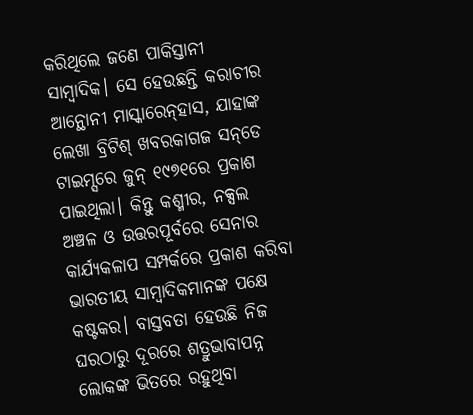କରିଥିଲେ ଜଣେ ପାକିସ୍ତାନୀ ସାମ୍ବାଦିକ। ସେ ହେଉଛନ୍ତି କରାଚୀର ଆନ୍ଥୋନୀ ମାସ୍କାରେନ୍‌ହାସ, ଯାହାଙ୍କ ଲେଖା ବ୍ରିଟିଶ୍‌ ଖବରକାଗଜ ସନ୍‌ଡେ ଟାଇମ୍ସରେ ଜୁନ୍‌ ୧୯୭୧ରେ ପ୍ରକାଶ ପାଇଥିଲା। କିନ୍ତୁ କଶ୍ମୀର, ନକ୍ସଲ ଅଞ୍ଚଳ ଓ ଉତ୍ତରପୂର୍ବରେ ସେନାର କାର୍ଯ୍ୟକଳାପ ସମ୍ପର୍କରେ ପ୍ରକାଶ କରିବା ଭାରତୀୟ ସାମ୍ବାଦିକମାନଙ୍କ ପକ୍ଷେ କଷ୍ଟକର। ବାସ୍ତବତା ହେଉଛି ନିଜ ଘରଠାରୁ ଦୂରରେ ଶତ୍ରୁଭାବାପନ୍ନ ଲୋକଙ୍କ ଭିତରେ ରହୁଥିବା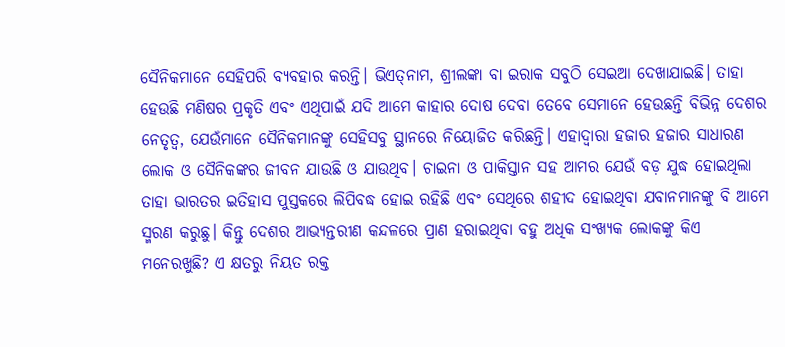ସୈନିକମାନେ ସେହିପରି ବ୍ୟବହାର କରନ୍ତି। ଭିଏତ୍‌ନାମ, ଶ୍ରୀଲଙ୍କା ବା ଇରାକ ସବୁଠି ସେଇଆ ଦେଖାଯାଇଛି। ତାହା ହେଉଛି ମଣିଷର ପ୍ରକୃତି ଏବଂ ଏଥିପାଇଁ ଯଦି ଆମେ କାହାର ଦୋଷ ଦେବା ତେବେ ସେମାନେ ହେଉଛନ୍ତି ବିଭିନ୍ନ ଦେଶର ନେତୃତ୍ୱ, ଯେଉଁମାନେ ସୈନିକମାନଙ୍କୁ ସେହିସବୁ ସ୍ଥାନରେ ନିୟୋଜିତ କରିଛନ୍ତି। ଏହାଦ୍ୱାରା ହଜାର ହଜାର ସାଧାରଣ ଲୋକ ଓ ସୈନିକଙ୍କର ଜୀବନ ଯାଉଛି ଓ ଯାଉଥିବ। ଚାଇନା ଓ ପାକିସ୍ତାନ ସହ ଆମର ଯେଉଁ ବଡ଼ ଯୁଦ୍ଧ ହୋଇଥିଲା ତାହା ଭାରତର ଇତିହାସ ପୁସ୍ତକରେ ଲିପିବଦ୍ଧ ହୋଇ ରହିଛି ଏବଂ ସେଥିରେ ଶହୀଦ ହୋଇଥିବା ଯବାନମାନଙ୍କୁ ବି ଆମେ ସ୍ମରଣ କରୁଛୁ। କିନ୍ତୁ ଦେଶର ଆଭ୍ୟନ୍ତରୀଣ କନ୍ଦଳରେ ପ୍ରାଣ ହରାଇଥିବା ବହୁ ଅଧିକ ସଂଖ୍ୟକ ଲୋକଙ୍କୁ କିଏ ମନେରଖୁଛି? ଏ କ୍ଷତରୁ ନିୟତ ରକ୍ତ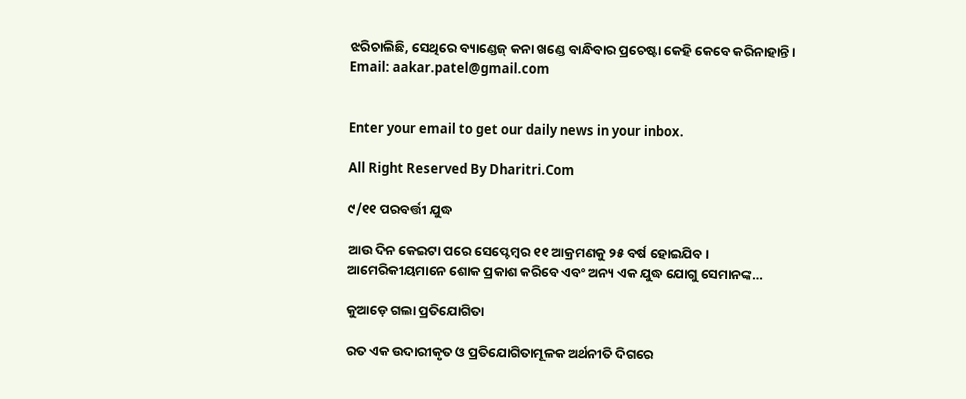ଝରିଚାଲିଛି, ସେଥିରେ ବ୍ୟାଣ୍ଡେଜ୍‌ କନା ଖଣ୍ଡେ ବାନ୍ଧିବାର ପ୍ରଚେଷ୍ଟା କେହି କେବେ କରିନାହାନ୍ତି।
Email: aakar.patel@gmail.com


Enter your email to get our daily news in your inbox.

All Right Reserved By Dharitri.Com

୯/୧୧ ପରବର୍ତ୍ତୀ ଯୁଦ୍ଧ

ଆଉ ଦିନ କେଇଟା ପରେ ସେପ୍ଟେମ୍ୱର ୧୧ ଆକ୍ରମଣକୁ ୨୫ ବର୍ଷ ହୋଇଯିବ। ଆମେରିକୀୟମାନେ ଶୋକ ପ୍ରକାଶ କରିବେ ଏବଂ ଅନ୍ୟ ଏକ ଯୁଦ୍ଧ ଯୋଗୁ ସେମାନଙ୍କ…

କୁଆଡ଼େ ଗଲା ପ୍ରତିଯୋଗିତା

ରତ ଏକ ଉଦାରୀକୃତ ଓ ପ୍ରତିଯୋଗିତାମୂଳକ ଅର୍ଥନୀତି ଦିଗରେ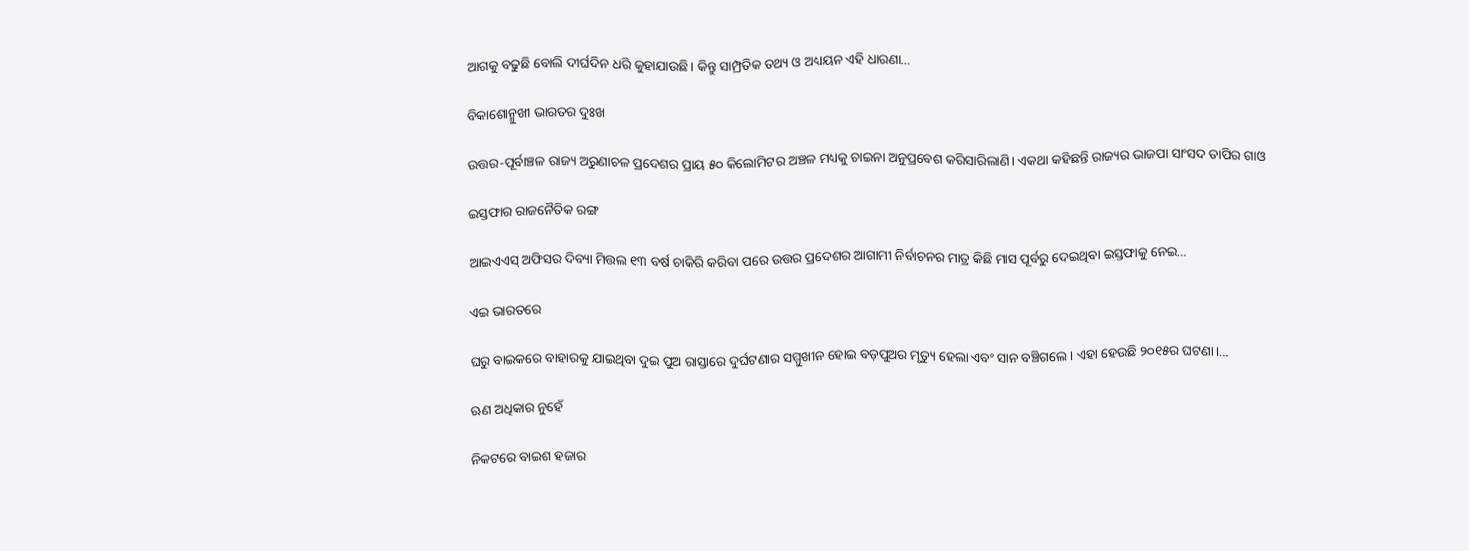ଆଗକୁ ବଢୁଛି ବୋଲି ଦୀର୍ଘଦିନ ଧରି କୁହାଯାଉଛି। କିନ୍ତୁ ସାମ୍ପ୍ରତିକ ତଥ୍ୟ ଓ ଅଧ୍ୟୟନ ଏହି ଧାରଣା…

ବିକାଶୋନ୍ମୁଖୀ ଭାରତର ଦୁଃଖ

ଉତ୍ତର-ପୂର୍ବାଞ୍ଚଳ ରାଜ୍ୟ ଅରୁଣାଚଳ ପ୍ରଦେଶର ପ୍ରାୟ ୫୦ କିଲୋମିଟର ଅଞ୍ଚଳ ମଧ୍ୟକୁ ଚାଇନା ଅନୁପ୍ରବେଶ କରିସାରିଲାଣି। ଏକଥା କହିଛନ୍ତି ରାଜ୍ୟର ଭାଜପା ସାଂସଦ ତାପିର ଗାଓ

ଇସ୍ତଫାର ରାଜନୈତିକ ରଙ୍ଗ

ଆଇଏଏସ୍‌ ଅଫିସର ଦିବ୍ୟା ମିତ୍ତଲ ୧୩ ବର୍ଷ ଚାକିରି କରିବା ପରେ ଉତ୍ତର ପ୍ରଦେଶର ଆଗାମୀ ନିର୍ବାଚନର ମାତ୍ର କିଛି ମାସ ପୂର୍ବରୁ ଦେଇଥିବା ଇସ୍ତଫାକୁ ନେଇ…

ଏଇ ଭାରତରେ

ଘରୁ ବାଇକରେ ବାହାରକୁ ଯାଇଥିବା ଦୁଇ ପୁଅ ରାସ୍ତାରେ ଦୁର୍ଘଟଣାର ସମ୍ମୁଖୀନ ହୋଇ ବଡ଼ପୁଅର ମୃତ୍ୟୁ ହେଲା ଏବଂ ସାନ ବଞ୍ଚିଗଲେ। ଏହା ହେଉଛି ୨୦୧୫ର ଘଟଣା।…

ଋଣ ଅଧିକାର ନୁହେଁ

ନିକଟରେ ବାଇଶ ହଜାର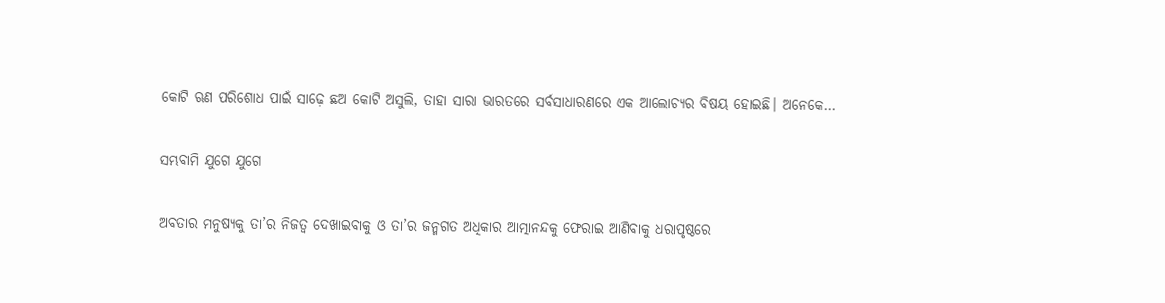କୋଟି ଋଣ ପରିଶୋଧ ପାଇଁ ସାଢ଼େ ଛଅ କୋଟି ଅସୁଲି, ତାହା ସାରା ଭାରତରେ ସର୍ବସାଧାରଣରେ ଏକ ଆଲୋଚ୍ୟର ବିଷୟ ହୋଇଛି। ଅନେକେ…

ସମ୍ଭବାମି ଯୁଗେ ଯୁଗେ

ଅବତାର ମନୁଷ୍ୟକୁ ତା’ର ନିଜତ୍ୱ ଦେଖାଇବାକୁ ଓ ତା’ର ଜନ୍ମଗତ ଅଧିକାର ଆତ୍ମାନନ୍ଦକୁ ଫେରାଇ ଆଣିବାକୁ ଧରାପୃଷ୍ଠରେ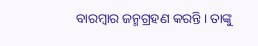ବାରମ୍ବାର ଜନ୍ମଗ୍ରହଣ କରନ୍ତି। ତାଙ୍କୁ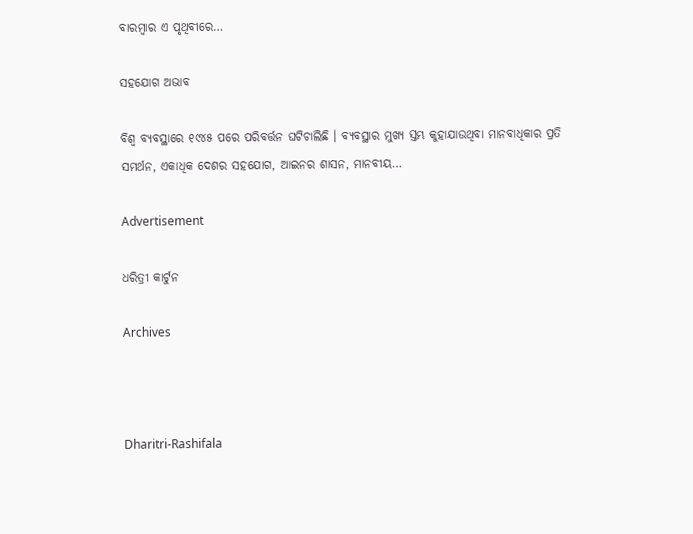ବାରମ୍ବାର ଏ ପୃଥିବୀରେ…

ସହଯୋଗ ଅଭାବ

ବିଶ୍ୱ ବ୍ୟବସ୍ଥାରେ ୧୯୪୫ ପରେ ପରିବର୍ତ୍ତନ ଘଟିଚାଲିଛି । ବ୍ୟବସ୍ଥାର ମୁଖ୍ୟ ସ୍ତମ୍ଭ କୁହାଯାଉଥିବା ମାନବାଧିକାର ପ୍ରତି ସମର୍ଥନ, ଏକାଧିକ ଦେଶର ସହଯୋଗ, ଆଇନର ଶାସନ, ମାନବୀୟ…

Advertisement

ଧରିତ୍ରୀ କାର୍ଟୁନ

Archives



Dharitri-Rashifala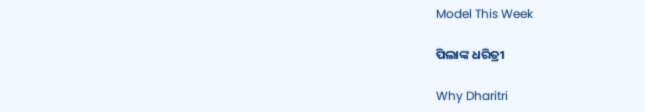Model This Week

ପିଲାଙ୍କ ଧରିତ୍ରୀ

Why Dharitri